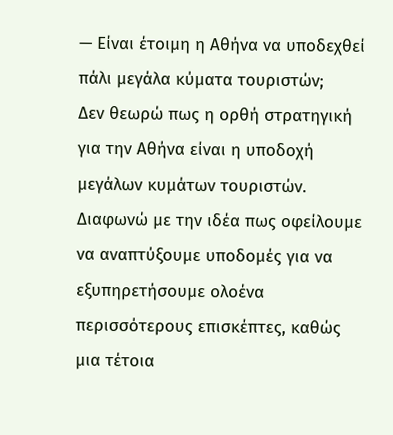— Είναι έτοιμη η Αθήνα να υποδεχθεί πάλι μεγάλα κύματα τουριστών;
Δεν θεωρώ πως η ορθή στρατηγική για την Αθήνα είναι η υποδοχή μεγάλων κυμάτων τουριστών. Διαφωνώ με την ιδέα πως οφείλουμε να αναπτύξουμε υποδομές για να εξυπηρετήσουμε ολοένα περισσότερους επισκέπτες, καθώς μια τέτοια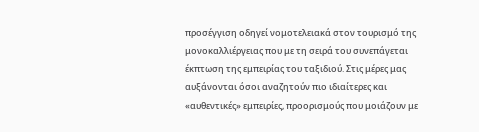προσέγγιση οδηγεί νομοτελειακά στον τουρισμό της μονοκαλλιέργειας που με τη σειρά του συνεπάγεται έκπτωση της εμπειρίας του ταξιδιού. Στις μέρες μας αυξάνονται όσοι αναζητούν πιο ιδιαίτερες και «αυθεντικές» εμπειρίες, προορισμούς που μοιάζουν με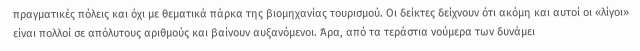πραγματικές πόλεις και όχι με θεματικά πάρκα της βιομηχανίας τουρισμού. Οι δείκτες δείχνουν ότι ακόμη και αυτοί οι «λίγοι» είναι πολλοί σε απόλυτους αριθμούς και βαίνουν αυξανόμενοι. Άρα, από τα τεράστια νούμερα των δυνάμει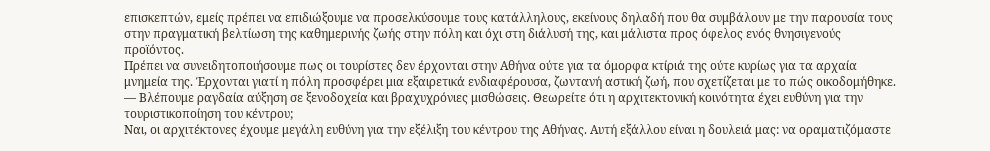επισκεπτών, εμείς πρέπει να επιδιώξουμε να προσελκύσουμε τους κατάλληλους, εκείνους δηλαδή που θα συμβάλουν με την παρουσία τους στην πραγματική βελτίωση της καθημερινής ζωής στην πόλη και όχι στη διάλυσή της, και μάλιστα προς όφελος ενός θνησιγενούς προϊόντος.
Πρέπει να συνειδητοποιήσουμε πως οι τουρίστες δεν έρχονται στην Αθήνα ούτε για τα όμορφα κτίριά της ούτε κυρίως για τα αρχαία μνημεία της. Έρχονται γιατί η πόλη προσφέρει μια εξαιρετικά ενδιαφέρουσα, ζωντανή αστική ζωή, που σχετίζεται με το πώς οικοδομήθηκε.
— Βλέπουμε ραγδαία αύξηση σε ξενοδοχεία και βραχυχρόνιες μισθώσεις. Θεωρείτε ότι η αρχιτεκτονική κοινότητα έχει ευθύνη για την τουριστικοποίηση του κέντρου;
Ναι, οι αρχιτέκτονες έχουμε μεγάλη ευθύνη για την εξέλιξη του κέντρου της Αθήνας. Αυτή εξάλλου είναι η δουλειά μας: να οραματιζόμαστε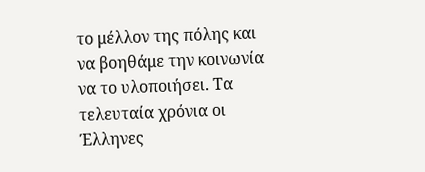το μέλλον της πόλης και να βοηθάμε την κοινωνία να το υλοποιήσει. Τα τελευταία χρόνια οι Έλληνες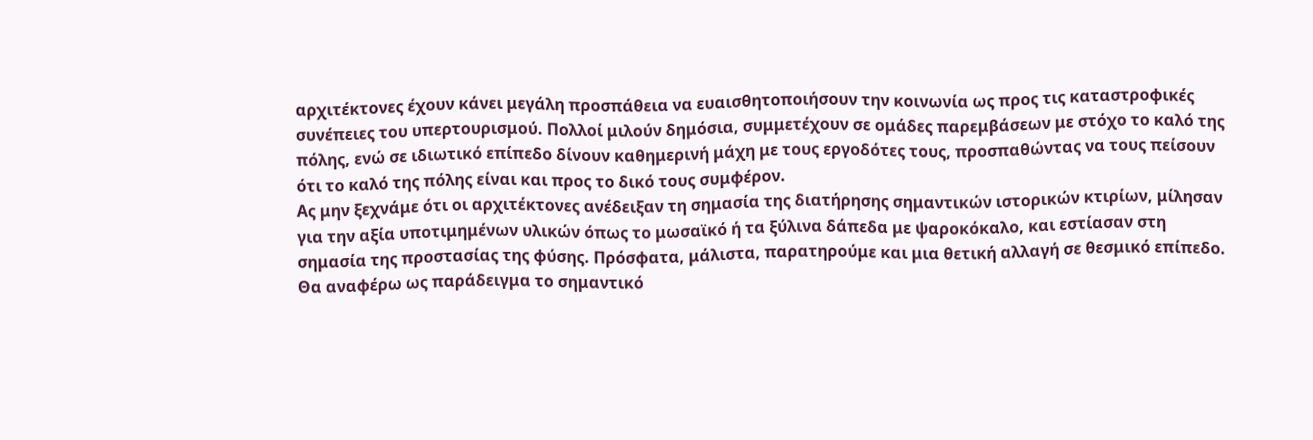αρχιτέκτονες έχουν κάνει μεγάλη προσπάθεια να ευαισθητοποιήσουν την κοινωνία ως προς τις καταστροφικές συνέπειες του υπερτουρισμού. Πολλοί μιλούν δημόσια, συμμετέχουν σε ομάδες παρεμβάσεων με στόχο το καλό της πόλης, ενώ σε ιδιωτικό επίπεδο δίνουν καθημερινή μάχη με τους εργοδότες τους, προσπαθώντας να τους πείσουν ότι το καλό της πόλης είναι και προς το δικό τους συμφέρον.
Ας μην ξεχνάμε ότι οι αρχιτέκτονες ανέδειξαν τη σημασία της διατήρησης σημαντικών ιστορικών κτιρίων, μίλησαν για την αξία υποτιμημένων υλικών όπως το μωσαϊκό ή τα ξύλινα δάπεδα με ψαροκόκαλο, και εστίασαν στη σημασία της προστασίας της φύσης. Πρόσφατα, μάλιστα, παρατηρούμε και μια θετική αλλαγή σε θεσμικό επίπεδο. Θα αναφέρω ως παράδειγμα το σημαντικό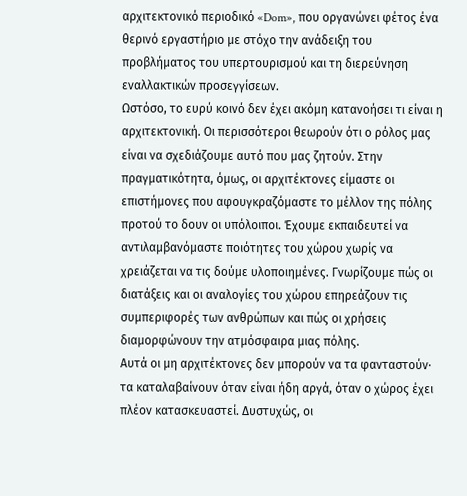αρχιτεκτονικό περιοδικό «Dom», που οργανώνει φέτος ένα θερινό εργαστήριο με στόχο την ανάδειξη του προβλήματος του υπερτουρισμού και τη διερεύνηση εναλλακτικών προσεγγίσεων.
Ωστόσο, το ευρύ κοινό δεν έχει ακόμη κατανοήσει τι είναι η αρχιτεκτονική. Οι περισσότεροι θεωρούν ότι ο ρόλος μας είναι να σχεδιάζουμε αυτό που μας ζητούν. Στην πραγματικότητα, όμως, οι αρχιτέκτονες είμαστε οι επιστήμονες που αφουγκραζόμαστε το μέλλον της πόλης προτού το δουν οι υπόλοιποι. Έχουμε εκπαιδευτεί να αντιλαμβανόμαστε ποιότητες του χώρου χωρίς να χρειάζεται να τις δούμε υλοποιημένες. Γνωρίζουμε πώς οι διατάξεις και οι αναλογίες του χώρου επηρεάζουν τις συμπεριφορές των ανθρώπων και πώς οι χρήσεις διαμορφώνουν την ατμόσφαιρα μιας πόλης.
Αυτά οι μη αρχιτέκτονες δεν μπορούν να τα φανταστούν· τα καταλαβαίνουν όταν είναι ήδη αργά, όταν ο χώρος έχει πλέον κατασκευαστεί. Δυστυχώς, οι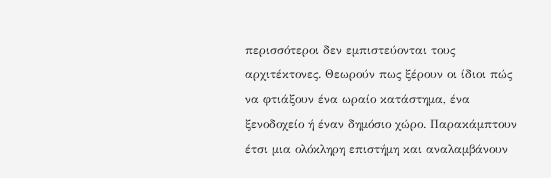περισσότεροι δεν εμπιστεύονται τους αρχιτέκτονες. Θεωρούν πως ξέρουν οι ίδιοι πώς να φτιάξουν ένα ωραίο κατάστημα, ένα ξενοδοχείο ή έναν δημόσιο χώρο. Παρακάμπτουν έτσι μια ολόκληρη επιστήμη και αναλαμβάνουν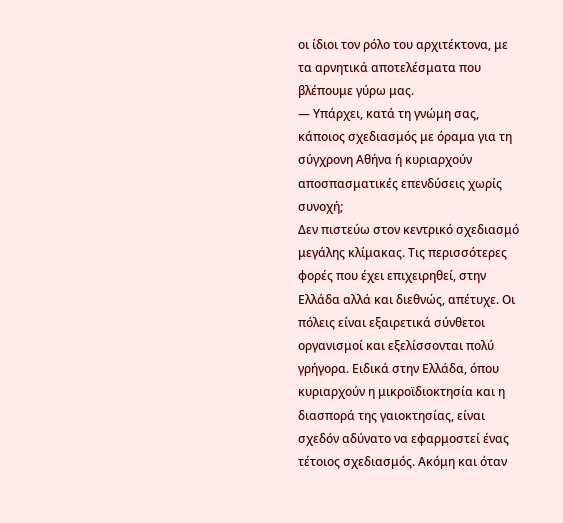οι ίδιοι τον ρόλο του αρχιτέκτονα, με τα αρνητικά αποτελέσματα που βλέπουμε γύρω μας.
— Υπάρχει, κατά τη γνώμη σας, κάποιος σχεδιασμός με όραμα για τη σύγχρονη Αθήνα ή κυριαρχούν αποσπασματικές επενδύσεις χωρίς συνοχή;
Δεν πιστεύω στον κεντρικό σχεδιασμό μεγάλης κλίμακας. Τις περισσότερες φορές που έχει επιχειρηθεί, στην Ελλάδα αλλά και διεθνώς, απέτυχε. Οι πόλεις είναι εξαιρετικά σύνθετοι οργανισμοί και εξελίσσονται πολύ γρήγορα. Ειδικά στην Ελλάδα, όπου κυριαρχούν η μικροϊδιοκτησία και η διασπορά της γαιοκτησίας, είναι σχεδόν αδύνατο να εφαρμοστεί ένας τέτοιος σχεδιασμός. Ακόμη και όταν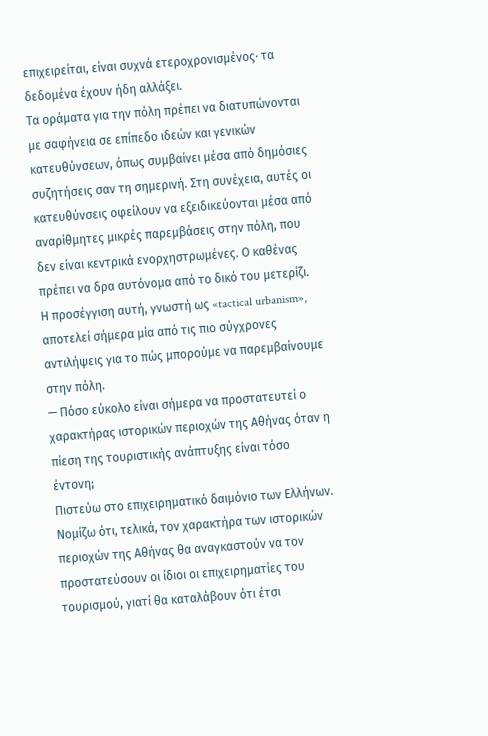επιχειρείται, είναι συχνά ετεροχρονισμένος· τα δεδομένα έχουν ήδη αλλάξει.
Τα οράματα για την πόλη πρέπει να διατυπώνονται με σαφήνεια σε επίπεδο ιδεών και γενικών κατευθύνσεων, όπως συμβαίνει μέσα από δημόσιες συζητήσεις σαν τη σημερινή. Στη συνέχεια, αυτές οι κατευθύνσεις οφείλουν να εξειδικεύονται μέσα από αναρίθμητες μικρές παρεμβάσεις στην πόλη, που δεν είναι κεντρικά ενορχηστρωμένες. Ο καθένας πρέπει να δρα αυτόνομα από το δικό του μετερίζι. Η προσέγγιση αυτή, γνωστή ως «tactical urbanism», αποτελεί σήμερα μία από τις πιο σύγχρονες αντιλήψεις για το πώς μπορούμε να παρεμβαίνουμε στην πόλη.
— Πόσο εύκολο είναι σήμερα να προστατευτεί ο χαρακτήρας ιστορικών περιοχών της Αθήνας όταν η πίεση της τουριστικής ανάπτυξης είναι τόσο έντονη;
Πιστεύω στο επιχειρηματικό δαιμόνιο των Ελλήνων. Νομίζω ότι, τελικά, τον χαρακτήρα των ιστορικών περιοχών της Αθήνας θα αναγκαστούν να τον προστατεύσουν οι ίδιοι οι επιχειρηματίες του τουρισμού, γιατί θα καταλάβουν ότι έτσι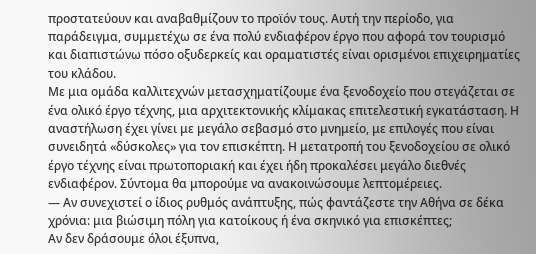προστατεύουν και αναβαθμίζουν το προϊόν τους. Αυτή την περίοδο, για παράδειγμα, συμμετέχω σε ένα πολύ ενδιαφέρον έργο που αφορά τον τουρισμό και διαπιστώνω πόσο οξυδερκείς και οραματιστές είναι ορισμένοι επιχειρηματίες του κλάδου.
Με μια ομάδα καλλιτεχνών μετασχηματίζουμε ένα ξενοδοχείο που στεγάζεται σε ένα ολικό έργο τέχνης, μια αρχιτεκτονικής κλίμακας επιτελεστική εγκατάσταση. Η αναστήλωση έχει γίνει με μεγάλο σεβασμό στο μνημείο, με επιλογές που είναι συνειδητά «δύσκολες» για τον επισκέπτη. Η μετατροπή του ξενοδοχείου σε ολικό έργο τέχνης είναι πρωτοποριακή και έχει ήδη προκαλέσει μεγάλο διεθνές ενδιαφέρον. Σύντομα θα μπορούμε να ανακοινώσουμε λεπτομέρειες.
— Αν συνεχιστεί ο ίδιος ρυθμός ανάπτυξης, πώς φαντάζεστε την Αθήνα σε δέκα χρόνια: μια βιώσιμη πόλη για κατοίκους ή ένα σκηνικό για επισκέπτες;
Αν δεν δράσουμε όλοι έξυπνα,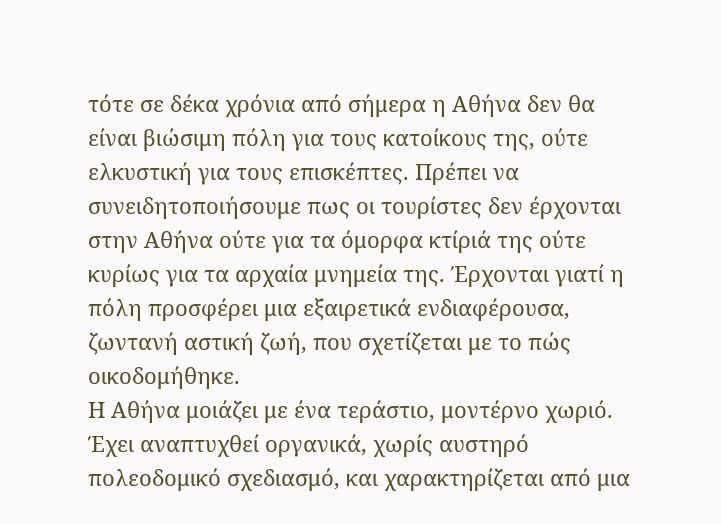τότε σε δέκα χρόνια από σήμερα η Αθήνα δεν θα είναι βιώσιμη πόλη για τους κατοίκους της, ούτε ελκυστική για τους επισκέπτες. Πρέπει να συνειδητοποιήσουμε πως οι τουρίστες δεν έρχονται στην Αθήνα ούτε για τα όμορφα κτίριά της ούτε κυρίως για τα αρχαία μνημεία της. Έρχονται γιατί η πόλη προσφέρει μια εξαιρετικά ενδιαφέρουσα, ζωντανή αστική ζωή, που σχετίζεται με το πώς οικοδομήθηκε.
Η Αθήνα μοιάζει με ένα τεράστιο, μοντέρνο χωριό. Έχει αναπτυχθεί οργανικά, χωρίς αυστηρό πολεοδομικό σχεδιασμό, και χαρακτηρίζεται από μια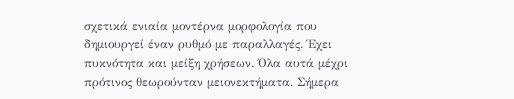σχετικά ενιαία μοντέρνα μορφολογία που δημιουργεί έναν ρυθμό με παραλλαγές. Έχει πυκνότητα και μείξη χρήσεων. Όλα αυτά μέχρι πρότινος θεωρούνταν μειονεκτήματα. Σήμερα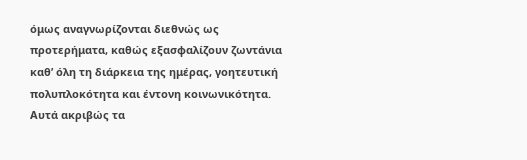όμως αναγνωρίζονται διεθνώς ως προτερήματα, καθώς εξασφαλίζουν ζωντάνια καθ’ όλη τη διάρκεια της ημέρας, γοητευτική πολυπλοκότητα και έντονη κοινωνικότητα.
Αυτά ακριβώς τα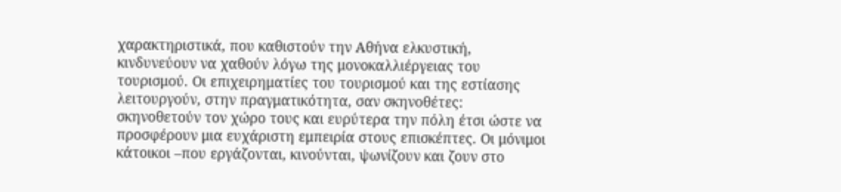χαρακτηριστικά, που καθιστούν την Αθήνα ελκυστική, κινδυνεύουν να χαθούν λόγω της μονοκαλλιέργειας του τουρισμού. Οι επιχειρηματίες του τουρισμού και της εστίασης λειτουργούν, στην πραγματικότητα, σαν σκηνοθέτες: σκηνοθετούν τον χώρο τους και ευρύτερα την πόλη έτσι ώστε να προσφέρουν μια ευχάριστη εμπειρία στους επισκέπτες. Οι μόνιμοι κάτοικοι –που εργάζονται, κινούνται, ψωνίζουν και ζουν στο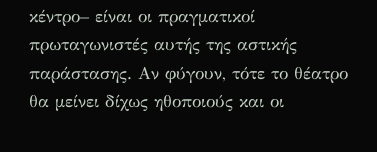κέντρο– είναι οι πραγματικοί πρωταγωνιστές αυτής της αστικής παράστασης. Αν φύγουν, τότε το θέατρο θα μείνει δίχως ηθοποιούς και οι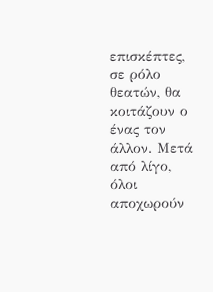επισκέπτες, σε ρόλο θεατών, θα κοιτάζουν ο ένας τον άλλον. Μετά από λίγο, όλοι αποχωρούν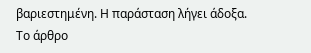βαριεστημένη. Η παράσταση λήγει άδοξα.
Το άρθρο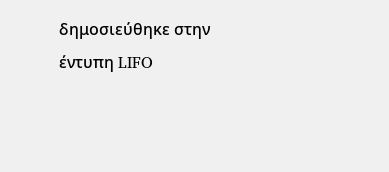δημοσιεύθηκε στην έντυπη LIFO